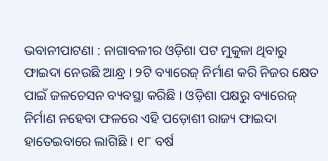ଭବାନୀପାଟଣା : ନାଗାବଳୀର ଓଡ଼ିଶା ପଟ ମୁକୁଳା ଥିବାରୁ ଫାଇଦା ନେଉଛି ଆନ୍ଧ୍ର । ୨ଟି ବ୍ୟାରେଜ୍ ନିର୍ମାଣ କରି ନିଜର କ୍ଷେତ ପାଇଁ ଜଳଚେସନ ବ୍ୟବସ୍ଥା କରିଛି । ଓଡ଼ିଶା ପକ୍ଷରୁ ବ୍ୟାରେଜ୍ ନିର୍ମାଣ ନହେବା ଫଳରେ ଏହି ପଡ଼ୋଶୀ ରାଜ୍ୟ ଫାଇଦା ହାତେଇବାରେ ଲାଗିଛି । ୧୮ ବର୍ଷ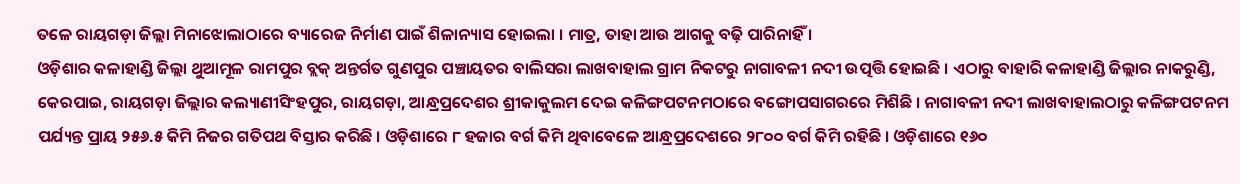ତଳେ ରାୟଗଡ଼ା ଜିଲ୍ଲା ମିନାଝୋଲାଠାରେ ବ୍ୟାରେଜ ନିର୍ମାଣ ପାଇଁ ଶିଳାନ୍ୟାସ ହୋଇଲା । ମାତ୍ର, ତାହା ଆଉ ଆଗକୁ ବଢ଼ି ପାରିନାହିଁ ।
ଓଡ଼ିଶାର କଳାହାଣ୍ଡି ଜିଲ୍ଲା ଥୁଆମୂଳ ରାମପୁର ବ୍ଲକ୍ ଅନ୍ତର୍ଗତ ଗୁଣପୁର ପଞ୍ଚାୟତର ବାଲିସରା ଲାଖବାହାଲ ଗ୍ରାମ ନିକଟରୁ ନାଗାବଳୀ ନଦୀ ଉତ୍ପତ୍ତି ହୋଇଛି । ଏଠାରୁ ବାହାରି କଳାହାଣ୍ଡି ଜିଲ୍ଲାର ନାକରୁଣ୍ଡି, କେରପାଇ, ରାୟଗଡ଼ା ଜିଲ୍ଲାର କଲ୍ୟାଣୀସିଂହପୁର, ରାୟଗଡ଼ା, ଆନ୍ଧ୍ରପ୍ରଦେଶର ଶ୍ରୀକାକୁଲମ ଦେଇ କଳିଙ୍ଗପଟନମଠାରେ ବଙ୍ଗୋପସାଗରରେ ମିଶିଛି । ନାଗାବଳୀ ନଦୀ ଲାଖବାହାଲଠାରୁ କଳିଙ୍ଗପଟନମ ପର୍ଯ୍ୟନ୍ତ ପ୍ରାୟ ୨୫୬.୫ କିମି ନିଜର ଗତିପଥ ବିସ୍ତାର କରିଛି । ଓଡ଼ିଶାରେ ୮ ହଜାର ବର୍ଗ କିମି ଥିବାବେଳେ ଆନ୍ଧ୍ରପ୍ରଦେଶରେ ୨୮୦୦ ବର୍ଗ କିମି ରହିଛି । ଓଡ଼ିଶାରେ ୧୬୦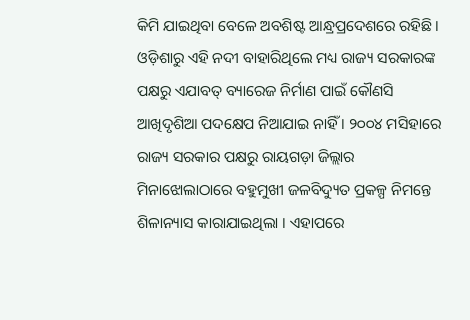କିମି ଯାଇଥିବା ବେଳେ ଅବଶିଷ୍ଟ ଆନ୍ଧ୍ରପ୍ରଦେଶରେ ରହିଛି । ଓଡ଼ିଶାରୁ ଏହି ନଦୀ ବାହାରିଥିଲେ ମଧ୍ୟ ରାଜ୍ୟ ସରକାରଙ୍କ ପକ୍ଷରୁ ଏଯାବତ୍ ବ୍ୟାରେଜ ନିର୍ମାଣ ପାଇଁ କୌଣସି ଆଖିଦୃଶିଆ ପଦକ୍ଷେପ ନିଆଯାଇ ନାହିଁ । ୨୦୦୪ ମସିହାରେ ରାଜ୍ୟ ସରକାର ପକ୍ଷରୁ ରାୟଗଡ଼ା ଜିଲ୍ଲାର ମିନାଝୋଲାଠାରେ ବହୁମୁଖୀ ଜଳବିଦ୍ୟୁତ ପ୍ରକଳ୍ପ ନିମନ୍ତେ ଶିଳାନ୍ୟାସ କାରାଯାଇଥିଲା । ଏହାପରେ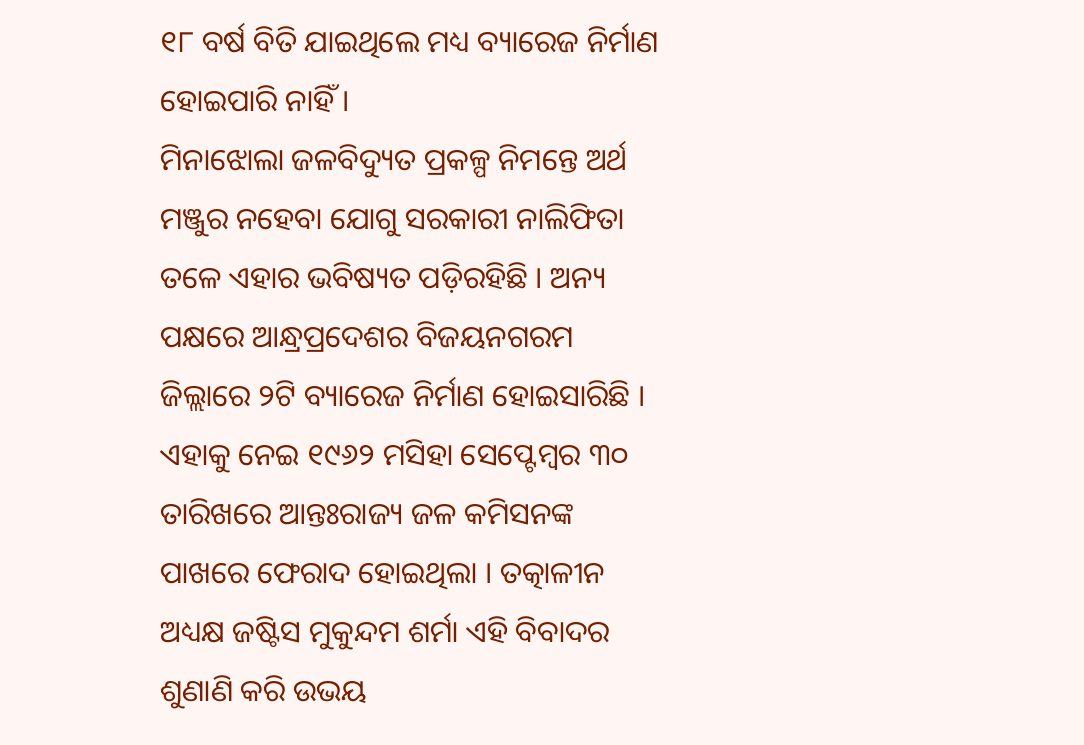୧୮ ବର୍ଷ ବିତି ଯାଇଥିଲେ ମଧ୍ୟ ବ୍ୟାରେଜ ନିର୍ମାଣ ହୋଇପାରି ନାହିଁ ।
ମିନାଝୋଲା ଜଳବିଦ୍ୟୁତ ପ୍ରକଳ୍ପ ନିମନ୍ତେ ଅର୍ଥ ମଞ୍ଜୁର ନହେବା ଯୋଗୁ ସରକାରୀ ନାଲିଫିତା ତଳେ ଏହାର ଭବିଷ୍ୟତ ପଡ଼ିରହିଛି । ଅନ୍ୟ ପକ୍ଷରେ ଆନ୍ଧ୍ରପ୍ରଦେଶର ବିଜୟନଗରମ ଜିଲ୍ଲାରେ ୨ଟି ବ୍ୟାରେଜ ନିର୍ମାଣ ହୋଇସାରିଛି । ଏହାକୁ ନେଇ ୧୯୬୨ ମସିହା ସେପ୍ଟେମ୍ବର ୩୦ ତାରିଖରେ ଆନ୍ତଃରାଜ୍ୟ ଜଳ କମିସନଙ୍କ ପାଖରେ ଫେରାଦ ହୋଇଥିଲା । ତତ୍କାଳୀନ ଅଧ୍ୟକ୍ଷ ଜଷ୍ଟିସ ମୁକୁନ୍ଦମ ଶର୍ମା ଏହି ବିବାଦର ଶୁଣାଣି କରି ଉଭୟ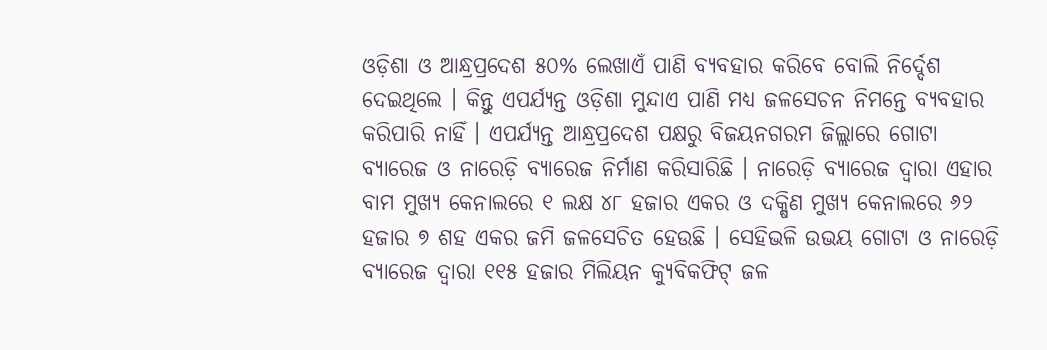ଓଡ଼ିଶା ଓ ଆନ୍ଧ୍ରପ୍ରଦେଶ ୫୦% ଲେଖାଏଁ ପାଣି ବ୍ୟବହାର କରିବେ ବୋଲି ନିର୍ଦ୍ଦେଶ ଦେଇଥିଲେ । କିନ୍ତୁ ଏପର୍ଯ୍ୟନ୍ତ ଓଡ଼ିଶା ମୁନ୍ଦାଏ ପାଣି ମଧ୍ୟ ଜଳସେଚନ ନିମନ୍ତେ ବ୍ୟବହାର କରିପାରି ନାହିଁ । ଏପର୍ଯ୍ୟନ୍ତ ଆନ୍ଧ୍ରପ୍ରଦେଶ ପକ୍ଷରୁ ବିଜୟନଗରମ ଜିଲ୍ଲାରେ ଗୋଟା ବ୍ୟାରେଜ ଓ ନାରେଡ଼ି ବ୍ୟାରେଜ ନିର୍ମାଣ କରିସାରିଛି । ନାରେଡ଼ି ବ୍ୟାରେଜ ଦ୍ବାରା ଏହାର ବାମ ମୁଖ୍ୟ କେନାଲରେ ୧ ଲକ୍ଷ ୪୮ ହଜାର ଏକର ଓ ଦକ୍ଷିଣ ମୁଖ୍ୟ କେନାଲରେ ୬୨ ହଜାର ୭ ଶହ ଏକର ଜମି ଜଳସେଚିତ ହେଉଛି । ସେହିଭଳି ଉଭୟ ଗୋଟା ଓ ନାରେଡ଼ି ବ୍ୟାରେଜ ଦ୍ବାରା ୧୧୫ ହଜାର ମିଲିୟନ କ୍ୟୁବିକଫିଟ୍ ଜଳ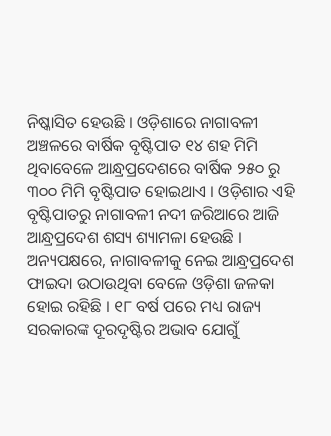ନିଷ୍କାସିତ ହେଉଛି । ଓଡ଼ିଶାରେ ନାଗାବଳୀ ଅଞ୍ଚଳରେ ବାର୍ଷିକ ବୃଷ୍ଟିପାତ ୧୪ ଶହ ମିମି ଥିବାବେଳେ ଆନ୍ଧ୍ରପ୍ରଦେଶରେ ବାର୍ଷିକ ୨୫୦ ରୁ ୩୦୦ ମିମି ବୃଷ୍ଟିପାତ ହୋଇଥାଏ । ଓଡ଼ିଶାର ଏହି ବୃଷ୍ଟିପାତରୁ ନାଗାବଳୀ ନଦୀ ଜରିଆରେ ଆଜି ଆନ୍ଧ୍ରପ୍ରଦେଶ ଶସ୍ୟ ଶ୍ୟାମଳା ହେଉଛି ।
ଅନ୍ୟପକ୍ଷରେ, ନାଗାବଳୀକୁ ନେଇ ଆନ୍ଧ୍ରପ୍ରଦେଶ ଫାଇଦା ଉଠାଉଥିବା ବେଳେ ଓଡ଼ିଶା ଜଳକା ହୋଇ ରହିଛି । ୧୮ ବର୍ଷ ପରେ ମଧ୍ୟ ରାଜ୍ୟ ସରକାରଙ୍କ ଦୂରଦୃଷ୍ଟିର ଅଭାବ ଯୋଗୁଁ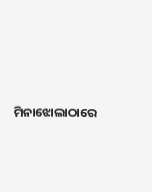ମିନାଝୋଲାଠାରେ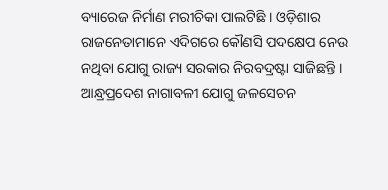ବ୍ୟାରେଜ ନିର୍ମାଣ ମରୀଚିକା ପାଲଟିଛି । ଓଡ଼ିଶାର ରାଜନେତାମାନେ ଏଦିଗରେ କୌଣସି ପଦକ୍ଷେପ ନେଉ ନଥିବା ଯୋଗୁ ରାଜ୍ୟ ସରକାର ନିରବଦ୍ରଷ୍ଟା ସାଜିଛନ୍ତି । ଆନ୍ଧ୍ରପ୍ରଦେଶ ନାଗାବଳୀ ଯୋଗୁ ଜଳସେଚନ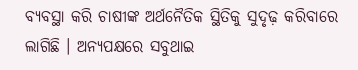ବ୍ୟବସ୍ଥା କରି ଚାଷୀଙ୍କ ଅର୍ଥନୈତିକ ସ୍ଥିତିକୁ ସୁଦୃଢ଼ କରିବାରେ ଲାଗିଛି । ଅନ୍ୟପକ୍ଷରେ ସବୁଥାଇ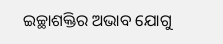ଇଚ୍ଛାଶକ୍ତିର ଅଭାବ ଯୋଗୁ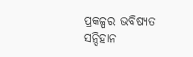ପ୍ରକଳ୍ପର ଭବିଷ୍ୟତ ସନ୍ଦିହାନ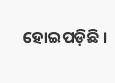ହୋଇପଡ଼ିଛି ।